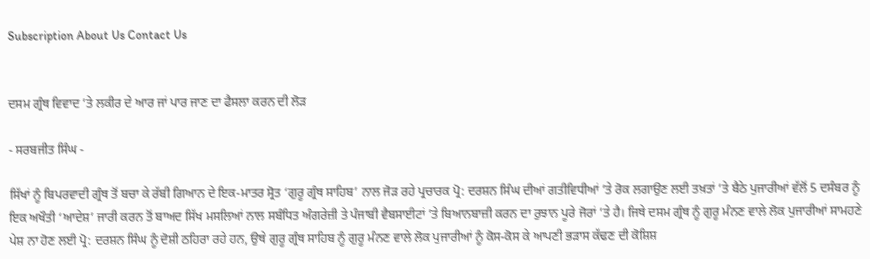Subscription About Us Contact Us


ਦਸਮ ਗ੍ਰੰਥ ਵਿਵਾਦ ’ਤੇ ਲਕੀਰ ਦੇ ਆਰ ਜਾਂ ਪਾਰ ਜਾਣ ਦਾ ਫੈਸਲਾ ਕਰਨ ਦੀ ਲੋੜ

- ਸਰਬਜੀਤ ਸਿੰਘ -

ਸਿੱਖਾਂ ਨੂੰ ਬਿਪਰਵਾਦੀ ਗ੍ਰੰਥ ਤੋਂ ਬਚਾ ਕੇ ਰੱਬੀ ਗਿਆਨ ਦੇ ਇਕ-ਮਾਤਰ ਸ੍ਰੋਤ ‘ਗੁਰੂ ਗ੍ਰੰਥ ਸਾਹਿਬ’ ਨਾਲ ਜੋੜ ਰਹੇ ਪ੍ਰਚਾਰਕ ਪ੍ਰੋ: ਦਰਸ਼ਨ ਸਿੰਘ ਦੀਆਂ ਗਤੀਵਿਧੀਆਂ ’ਤੇ ਰੋਕ ਲਗਾਉਣ ਲਈ ਤਖ਼ਤਾਂ ’ਤੇ ਬੈਠੇ ਪੁਜਾਰੀਆਂ ਵੱਲੋਂ 5 ਦਸੰਬਰ ਨੂੰ ਇਕ ਅਖੌਤੀ ‘ਆਦੇਸ਼’ ਜਾਰੀ ਕਰਨ ਤੋਂ ਬਾਅਦ ਸਿੱਖ ਮਸਲਿਆਂ ਨਾਲ ਸਬੰਧਿਤ ਅੰਗਰੇਜ਼ੀ ਤੇ ਪੰਜਾਬੀ ਵੈਬਸਾਈਟਾਂ ’ਤੇ ਬਿਆਨਬਾਜ਼ੀ ਕਰਨ ਦਾ ਰੁਝਾਨ ਪੂਰੇ ਜੋਰਾਂ ’ਤੇ ਹੈ। ਜਿਥੇ ਦਸਮ ਗ੍ਰੰਥ ਨੂੰ ਗੁਰੂ ਮੰਨਣ ਵਾਲੇ ਲੋਕ ਪੁਜਾਰੀਆਂ ਸਾਮਹਣੇ ਪੇਸ਼ ਨਾ ਹੋਣ ਲਈ ਪ੍ਰੋ: ਦਰਸ਼ਨ ਸਿੰਘ ਨੂੰ ਦੋਸ਼ੀ ਠਹਿਰਾ ਰਹੇ ਹਨ, ਉਥੇ ਗੁਰੂ ਗ੍ਰੰਥ ਸਾਹਿਬ ਨੂੰ ਗੁਰੂ ਮੰਨਣ ਵਾਲੇ ਲੋਕ ਪੁਜਾਰੀਆਂ ਨੂੰ ਕੋਸ-ਕੋਸ ਕੇ ਆਪਣੀ ਭੜਾਸ ਕੱਢਣ ਦੀ ਕੋਸ਼ਿਸ਼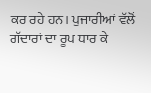ਕਰ ਰਹੇ ਹਨ। ਪੁਜਾਰੀਆਂ ਵੱਲੋਂ ਗੱਦਾਰਾਂ ਦਾ ਰੂਪ ਧਾਰ ਕੇ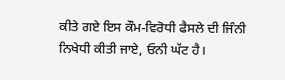ਕੀਤੇ ਗਏ ਇਸ ਕੌਮ-ਵਿਰੋਧੀ ਫੈਸਲੇ ਦੀ ਜਿੰਨੀ ਨਿਖੇਧੀ ਕੀਤੀ ਜਾਏ, ਓਨੀ ਘੱਟ ਹੈ।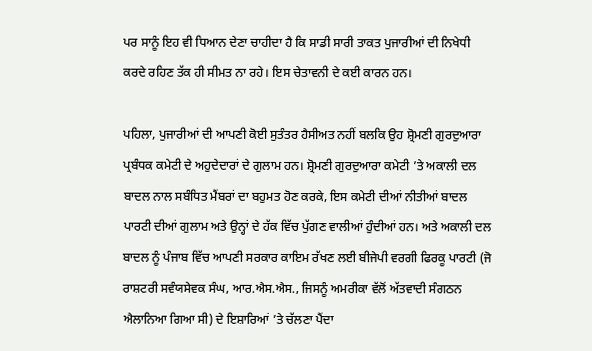ਪਰ ਸਾਨੂੰ ਇਹ ਵੀ ਧਿਆਨ ਦੇਣਾ ਚਾਹੀਦਾ ਹੈ ਕਿ ਸਾਡੀ ਸਾਰੀ ਤਾਕਤ ਪੁਜਾਰੀਆਂ ਦੀ ਨਿਖੇਧੀ ਕਰਦੇ ਰਹਿਣ ਤੱਕ ਹੀ ਸੀਮਤ ਨਾ ਰਹੇ। ਇਸ ਚੇਤਾਵਨੀ ਦੇ ਕਈ ਕਾਰਨ ਹਨ।

ਪਹਿਲਾ, ਪੁਜਾਰੀਆਂ ਦੀ ਆਪਣੀ ਕੋਈ ਸੁਤੰਤਰ ਹੈਸੀਅਤ ਨਹੀਂ ਬਲਕਿ ਉਹ ਸ਼੍ਰੋਮਣੀ ਗੁਰਦੁਆਰਾ ਪ੍ਰਬੰਧਕ ਕਮੇਟੀ ਦੇ ਅਹੁਦੇਦਾਰਾਂ ਦੇ ਗੁਲਾਮ ਹਨ। ਸ਼੍ਰੋਮਣੀ ਗੁਰਦੁਆਰਾ ਕਮੇਟੀ ’ਤੇ ਅਕਾਲੀ ਦਲ ਬਾਦਲ ਨਾਲ ਸਬੰਧਿਤ ਮੈਂਬਰਾਂ ਦਾ ਬਹੁਮਤ ਹੋਣ ਕਰਕੇ, ਇਸ ਕਮੇਟੀ ਦੀਆਂ ਨੀਤੀਆਂ ਬਾਦਲ ਪਾਰਟੀ ਦੀਆਂ ਗੁਲਾਮ ਅਤੇ ਉਨ੍ਹਾਂ ਦੇ ਹੱਕ ਵਿੱਚ ਪੁੱਗਣ ਵਾਲੀਆਂ ਹੁੰਦੀਆਂ ਹਨ। ਅਤੇ ਅਕਾਲੀ ਦਲ ਬਾਦਲ ਨੂੰ ਪੰਜਾਬ ਵਿੱਚ ਆਪਣੀ ਸਰਕਾਰ ਕਾਇਮ ਰੱਖਣ ਲਈ ਬੀਜੇਪੀ ਵਰਗੀ ਫਿਰਕੂ ਪਾਰਟੀ (ਜੋ ਰਾਸ਼ਟਰੀ ਸਵੰਯਸੇਵਕ ਸੰਘ, ਆਰ.ਐਸ.ਐਸ., ਜਿਸਨੂੰ ਅਮਰੀਕਾ ਵੱਲੋਂ ਅੱਤਵਾਦੀ ਸੰਗਠਨ ਐਲਾਨਿਆ ਗਿਆ ਸੀ) ਦੇ ਇਸ਼ਾਰਿਆਂ ’ਤੇ ਚੱਲਣਾ ਪੈਂਦਾ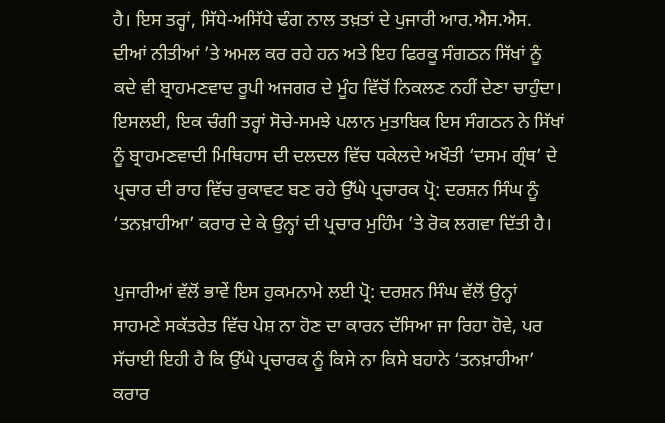ਹੈ। ਇਸ ਤਰ੍ਹਾਂ, ਸਿੱਧੇ-ਅਸਿੱਧੇ ਢੰਗ ਨਾਲ ਤਖ਼ਤਾਂ ਦੇ ਪੁਜਾਰੀ ਆਰ.ਐਸ.ਐਸ. ਦੀਆਂ ਨੀਤੀਆਂ ’ਤੇ ਅਮਲ ਕਰ ਰਹੇ ਹਨ ਅਤੇ ਇਹ ਫਿਰਕੂ ਸੰਗਠਨ ਸਿੱਖਾਂ ਨੂੰ ਕਦੇ ਵੀ ਬ੍ਰਾਹਮਣਵਾਦ ਰੂਪੀ ਅਜਗਰ ਦੇ ਮੂੰਹ ਵਿੱਚੋਂ ਨਿਕਲਣ ਨਹੀਂ ਦੇਣਾ ਚਾਹੁੰਦਾ। ਇਸਲਈ, ਇਕ ਚੰਗੀ ਤਰ੍ਹਾਂ ਸੋਚੇ-ਸਮਝੇ ਪਲਾਨ ਮੁਤਾਬਿਕ ਇਸ ਸੰਗਠਨ ਨੇ ਸਿੱਖਾਂ ਨੂੰ ਬ੍ਰਾਹਮਣਵਾਦੀ ਮਿਥਿਹਾਸ ਦੀ ਦਲਦਲ ਵਿੱਚ ਧਕੇਲਦੇ ਅਖੌਤੀ ‘ਦਸਮ ਗ੍ਰੰਥ’ ਦੇ ਪ੍ਰਚਾਰ ਦੀ ਰਾਹ ਵਿੱਚ ਰੁਕਾਵਟ ਬਣ ਰਹੇ ਉੱਘੇ ਪ੍ਰਚਾਰਕ ਪ੍ਰੋ: ਦਰਸ਼ਨ ਸਿੰਘ ਨੂੰ ‘ਤਨਖ਼ਾਹੀਆ’ ਕਰਾਰ ਦੇ ਕੇ ਉਨ੍ਹਾਂ ਦੀ ਪ੍ਰਚਾਰ ਮੁਹਿੰਮ ’ਤੇ ਰੋਕ ਲਗਵਾ ਦਿੱਤੀ ਹੈ।

ਪੁਜਾਰੀਆਂ ਵੱਲੋਂ ਭਾਵੇਂ ਇਸ ਹੁਕਮਨਾਮੇ ਲਈ ਪ੍ਰੋ: ਦਰਸ਼ਨ ਸਿੰਘ ਵੱਲੋਂ ਉਨ੍ਹਾਂ ਸਾਹਮਣੇ ਸਕੱਤਰੇਤ ਵਿੱਚ ਪੇਸ਼ ਨਾ ਹੋਣ ਦਾ ਕਾਰਨ ਦੱਸਿਆ ਜਾ ਰਿਹਾ ਹੋਵੇ, ਪਰ ਸੱਚਾਈ ਇਹੀ ਹੈ ਕਿ ਉੱਘੇ ਪ੍ਰਚਾਰਕ ਨੂੰ ਕਿਸੇ ਨਾ ਕਿਸੇ ਬਹਾਨੇ ‘ਤਨਖ਼ਾਹੀਆ’ ਕਰਾਰ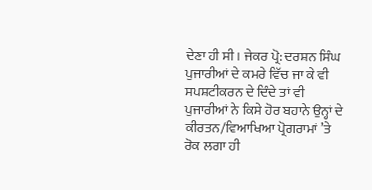ਦੇਣਾ ਹੀ ਸੀ। ਜੇਕਰ ਪ੍ਰੋ: ਦਰਸ਼ਨ ਸਿੰਘ ਪੁਜਾਰੀਆਂ ਦੇ ਕਮਰੇ ਵਿੱਚ ਜਾ ਕੇ ਵੀ ਸਪਸ਼ਟੀਕਰਨ ਦੇ ਦਿੰਦੇ ਤਾਂ ਵੀ ਪੁਜਾਰੀਆਂ ਨੇ ਕਿਸੇ ਹੋਰ ਬਹਾਨੇ ਉਨ੍ਹਾਂ ਦੇ ਕੀਰਤਨ/ਵਿਆਖਿਆ ਪ੍ਰੋਗਰਾਮਾਂ ’ਤੇ ਰੋਕ ਲਗਾ ਹੀ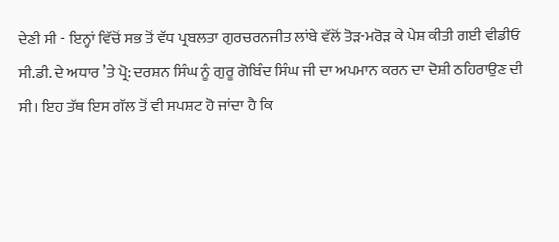ਦੇਣੀ ਸੀ - ਇਨ੍ਹਾਂ ਵਿੱਚੋਂ ਸਭ ਤੋਂ ਵੱਧ ਪ੍ਰਬਲਤਾ ਗੁਰਚਰਨਜੀਤ ਲਾਂਬੇ ਵੱਲੋਂ ਤੋੜ-ਮਰੋੜ ਕੇ ਪੇਸ਼ ਕੀਤੀ ਗਈ ਵੀਡੀਓ ਸੀ.ਡੀ. ਦੇ ਅਧਾਰ ’ਤੇ ਪ੍ਰੋ: ਦਰਸ਼ਨ ਸਿੰਘ ਨੂੰ ਗੁਰੂ ਗੋਬਿੰਦ ਸਿੰਘ ਜੀ ਦਾ ਅਪਮਾਨ ਕਰਨ ਦਾ ਦੋਸ਼ੀ ਠਹਿਰਾਉਣ ਦੀ ਸੀ। ਇਹ ਤੱਥ ਇਸ ਗੱਲ ਤੋਂ ਵੀ ਸਪਸ਼ਟ ਹੋ ਜਾਂਦਾ ਹੈ ਕਿ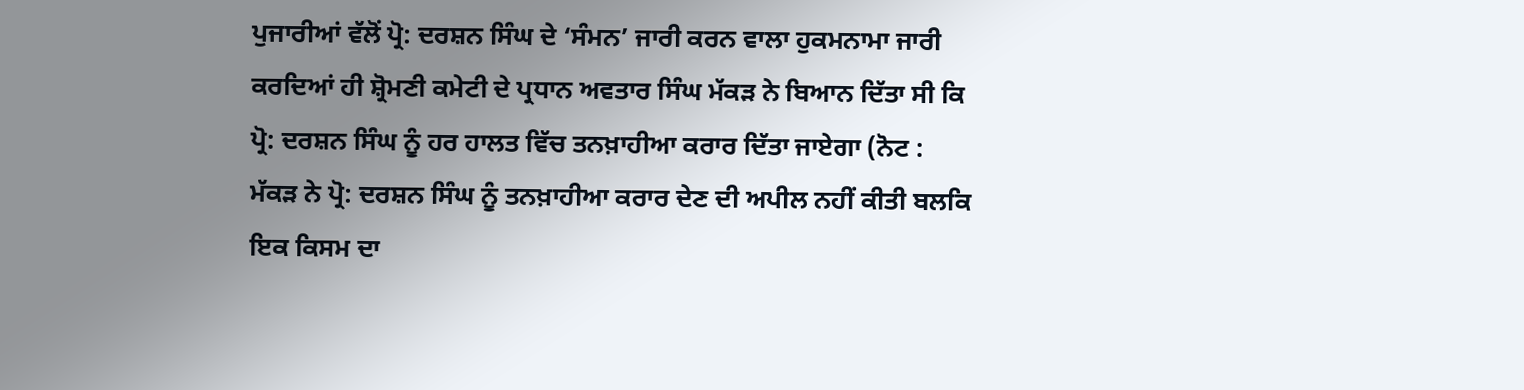ਪੁਜਾਰੀਆਂ ਵੱਲੋਂ ਪ੍ਰੋ: ਦਰਸ਼ਨ ਸਿੰਘ ਦੇ ‘ਸੰਮਨ’ ਜਾਰੀ ਕਰਨ ਵਾਲਾ ਹੁਕਮਨਾਮਾ ਜਾਰੀ ਕਰਦਿਆਂ ਹੀ ਸ਼੍ਰੋਮਣੀ ਕਮੇਟੀ ਦੇ ਪ੍ਰਧਾਨ ਅਵਤਾਰ ਸਿੰਘ ਮੱਕੜ ਨੇ ਬਿਆਨ ਦਿੱਤਾ ਸੀ ਕਿ ਪ੍ਰੋ: ਦਰਸ਼ਨ ਸਿੰਘ ਨੂੰ ਹਰ ਹਾਲਤ ਵਿੱਚ ਤਨਖ਼ਾਹੀਆ ਕਰਾਰ ਦਿੱਤਾ ਜਾਏਗਾ (ਨੋਟ : ਮੱਕੜ ਨੇ ਪ੍ਰੋ: ਦਰਸ਼ਨ ਸਿੰਘ ਨੂੰ ਤਨਖ਼ਾਹੀਆ ਕਰਾਰ ਦੇਣ ਦੀ ਅਪੀਲ ਨਹੀਂ ਕੀਤੀ ਬਲਕਿ ਇਕ ਕਿਸਮ ਦਾ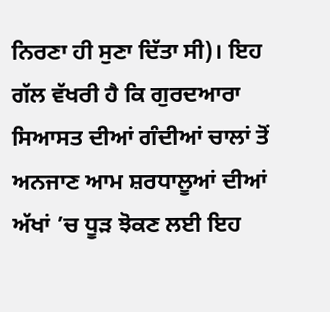ਨਿਰਣਾ ਹੀ ਸੁਣਾ ਦਿੱਤਾ ਸੀ)। ਇਹ ਗੱਲ ਵੱਖਰੀ ਹੈ ਕਿ ਗੁਰਦਆਰਾ ਸਿਆਸਤ ਦੀਆਂ ਗੰਦੀਆਂ ਚਾਲਾਂ ਤੋਂ ਅਨਜਾਣ ਆਮ ਸ਼ਰਧਾਲੂਆਂ ਦੀਆਂ ਅੱਖਾਂ ’ਚ ਧੂੜ ਝੋਕਣ ਲਈ ਇਹ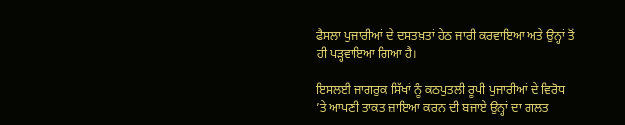ਫੈਸਲਾ ਪੁਜਾਰੀਆਂ ਦੇ ਦਸਤਖ਼ਤਾਂ ਹੇਠ ਜਾਰੀ ਕਰਵਾਇਆ ਅਤੇ ਉਨ੍ਹਾਂ ਤੋਂ ਹੀ ਪੜ੍ਹਵਾਇਆ ਗਿਆ ਹੈ।

ਇਸਲਈ ਜਾਗਰੁਕ ਸਿੱਖਾਂ ਨੂੰ ਕਠਪੁਤਲੀ ਰੂਪੀ ਪੁਜਾਰੀਆਂ ਦੇ ਵਿਰੋਧ ’ਤੇ ਆਪਣੀ ਤਾਕਤ ਜ਼ਾਇਆ ਕਰਨ ਦੀ ਬਜਾਏ ਉਨ੍ਹਾਂ ਦਾ ਗਲਤ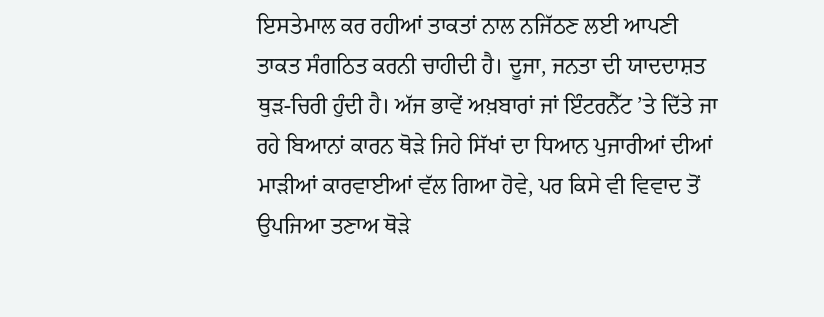ਇਸਤੇਮਾਲ ਕਰ ਰਹੀਆਂ ਤਾਕਤਾਂ ਨਾਲ ਨਜਿੱਠਣ ਲਈ ਆਪਣੀ ਤਾਕਤ ਸੰਗਠਿਤ ਕਰਨੀ ਚਾਹੀਦੀ ਹੈ। ਦੂਜਾ, ਜਨਤਾ ਦੀ ਯਾਦਦਾਸ਼ਤ ਥੁੜ-ਚਿਰੀ ਹੁੰਦੀ ਹੈ। ਅੱਜ ਭਾਵੇਂ ਅਖ਼ਬਾਰਾਂ ਜਾਂ ਇੰਟਰਨੈੱਟ ’ਤੇ ਦਿੱਤੇ ਜਾ ਰਹੇ ਬਿਆਨਾਂ ਕਾਰਨ ਥੋੜੇ ਜਿਹੇ ਸਿੱਖਾਂ ਦਾ ਧਿਆਨ ਪੁਜਾਰੀਆਂ ਦੀਆਂ ਮਾੜੀਆਂ ਕਾਰਵਾਈਆਂ ਵੱਲ ਗਿਆ ਹੋਵੇ, ਪਰ ਕਿਸੇ ਵੀ ਵਿਵਾਦ ਤੋਂ ਉਪਜਿਆ ਤਣਾਅ ਥੋੜੇ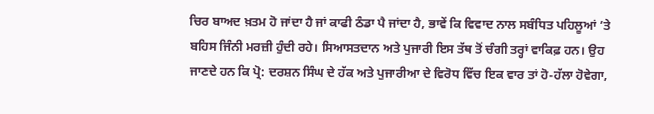ਚਿਰ ਬਾਅਦ ਖ਼ਤਮ ਹੋ ਜਾਂਦਾ ਹੈ ਜਾਂ ਕਾਫੀ ਠੰਡਾ ਪੈ ਜਾਂਦਾ ਹੈ, ਭਾਵੇਂ ਕਿ ਵਿਵਾਦ ਨਾਲ ਸਬੰਧਿਤ ਪਹਿਲੂਆਂ ’ਤੇ ਬਹਿਸ ਜਿੰਨੀ ਮਰਜ਼ੀ ਹੁੰਦੀ ਰਹੇ। ਸਿਆਸਤਦਾਨ ਅਤੇ ਪੁਜਾਰੀ ਇਸ ਤੱਥ ਤੋਂ ਚੰਗੀ ਤਰ੍ਹਾਂ ਵਾਕਿਫ਼ ਹਨ। ਉਹ ਜਾਣਦੇ ਹਨ ਕਿ ਪ੍ਰੋ: ਦਰਸ਼ਨ ਸਿੰਘ ਦੇ ਹੱਕ ਅਤੇ ਪੁਜਾਰੀਆ ਦੇ ਵਿਰੋਧ ਵਿੱਚ ਇਕ ਵਾਰ ਤਾਂ ਹੋ-ਹੱਲਾ ਹੋਵੇਗਾ,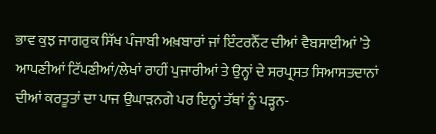ਭਾਵ ਕੁਝ ਜਾਗਰੁਕ ਸਿੱਖ ਪੰਜਾਬੀ ਅਖ਼ਬਾਰਾਂ ਜਾਂ ਇੰਟਰਨੈੱਟ ਦੀਆਂ ਵੈਬਸਾਈਆਂ ’ਤੇ ਆਪਣੀਆਂ ਟਿੱਪਣੀਆਂ/ਲੇਖਾਂ ਰਾਹੀਂ ਪੁਜਾਰੀਆਂ ਤੇ ਉਨ੍ਹਾਂ ਦੇ ਸਰਪ੍ਰਸਤ ਸਿਆਸਤਦਾਨਾਂ ਦੀਆਂ ਕਰਤੂਤਾਂ ਦਾ ਪਾਜ ਉਘਾੜਨਗੇ ਪਰ ਇਨ੍ਹਾਂ ਤੱਥਾਂ ਨੂੰ ਪੜ੍ਹਨ-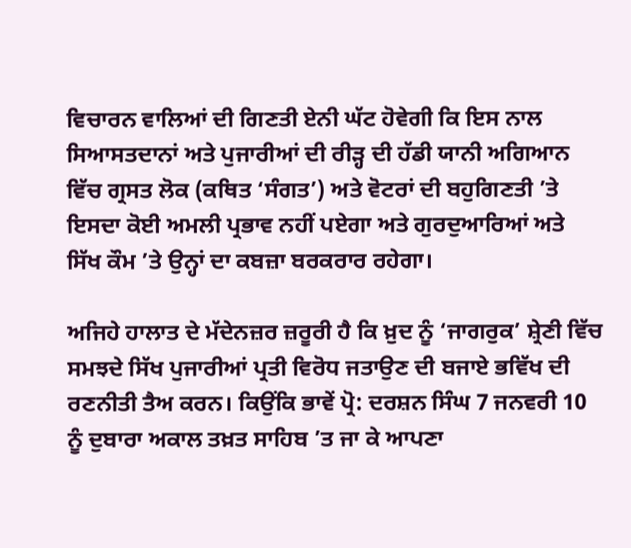ਵਿਚਾਰਨ ਵਾਲਿਆਂ ਦੀ ਗਿਣਤੀ ਏਨੀ ਘੱਟ ਹੋਵੇਗੀ ਕਿ ਇਸ ਨਾਲ ਸਿਆਸਤਦਾਨਾਂ ਅਤੇ ਪੁਜਾਰੀਆਂ ਦੀ ਰੀੜ੍ਹ ਦੀ ਹੱਡੀ ਯਾਨੀ ਅਗਿਆਨ ਵਿੱਚ ਗ੍ਰਸਤ ਲੋਕ (ਕਥਿਤ ‘ਸੰਗਤ’) ਅਤੇ ਵੋਟਰਾਂ ਦੀ ਬਹੁਗਿਣਤੀ ’ਤੇ ਇਸਦਾ ਕੋਈ ਅਮਲੀ ਪ੍ਰਭਾਵ ਨਹੀਂ ਪਏਗਾ ਅਤੇ ਗੁਰਦੁਆਰਿਆਂ ਅਤੇ ਸਿੱਖ ਕੌਮ ’ਤੇ ਉਨ੍ਹਾਂ ਦਾ ਕਬਜ਼ਾ ਬਰਕਰਾਰ ਰਹੇਗਾ।

ਅਜਿਹੇ ਹਾਲਾਤ ਦੇ ਮੱਦੇਨਜ਼ਰ ਜ਼ਰੂਰੀ ਹੈ ਕਿ ਖ਼ੁਦ ਨੂੰ ‘ਜਾਗਰੁਕ’ ਸ਼੍ਰੇਣੀ ਵਿੱਚ ਸਮਝਦੇ ਸਿੱਖ ਪੁਜਾਰੀਆਂ ਪ੍ਰਤੀ ਵਿਰੋਧ ਜਤਾਉਣ ਦੀ ਬਜਾਏ ਭਵਿੱਖ ਦੀ ਰਣਨੀਤੀ ਤੈਅ ਕਰਨ। ਕਿਉਂਕਿ ਭਾਵੇਂ ਪ੍ਰੋ: ਦਰਸ਼ਨ ਸਿੰਘ 7 ਜਨਵਰੀ 10 ਨੂੰ ਦੁਬਾਰਾ ਅਕਾਲ ਤਖ਼ਤ ਸਾਹਿਬ ’ਤ ਜਾ ਕੇ ਆਪਣਾ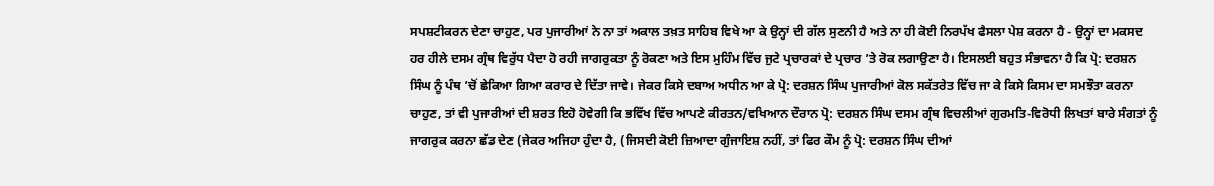ਸਪਸ਼ਟੀਕਰਨ ਦੇਣਾ ਚਾਹੁਣ, ਪਰ ਪੁਜਾਰੀਆਂ ਨੇ ਨਾ ਤਾਂ ਅਕਾਲ ਤਖ਼ਤ ਸਾਹਿਬ ਵਿਖੇ ਆ ਕੇ ਉਨ੍ਹਾਂ ਦੀ ਗੱਲ ਸੁਣਨੀ ਹੈ ਅਤੇ ਨਾ ਹੀ ਕੋਈ ਨਿਰਪੱਖ ਫੈਸਲਾ ਪੇਸ਼ ਕਰਨਾ ਹੈ - ਉਨ੍ਹਾਂ ਦਾ ਮਕਸਦ ਹਰ ਹੀਲੇ ਦਸਮ ਗ੍ਰੰਥ ਵਿਰੁੱਧ ਪੈਦਾ ਹੋ ਰਹੀ ਜਾਗਰੁਕਤਾ ਨੂੰ ਰੋਕਣਾ ਅਤੇ ਇਸ ਮੁਹਿੰਮ ਵਿੱਚ ਜੁਟੇ ਪ੍ਰਚਾਰਕਾਂ ਦੇ ਪ੍ਰਚਾਰ ’ਤੇ ਰੋਕ ਲਗਾਉਣਾ ਹੈ। ਇਸਲਈ ਬਹੁਤ ਸੰਭਾਵਨਾ ਹੈ ਕਿ ਪ੍ਰੋ: ਦਰਸ਼ਨ ਸਿੰਘ ਨੂੰ ਪੰਥ ’ਚੋਂ ਛੇਕਿਆ ਗਿਆ ਕਰਾਰ ਦੇ ਦਿੱਤਾ ਜਾਵੇ। ਜੇਕਰ ਕਿਸੇ ਦਬਾਅ ਅਧੀਨ ਆ ਕੇ ਪ੍ਰੋ: ਦਰਸ਼ਨ ਸਿੰਘ ਪੁਜਾਰੀਆਂ ਕੋਲ ਸਕੱਤਰੇਤ ਵਿੱਚ ਜਾ ਕੇ ਕਿਸੇ ਕਿਸਮ ਦਾ ਸਮਝੌਤਾ ਕਰਨਾ ਚਾਹੁਣ, ਤਾਂ ਵੀ ਪੁਜਾਰੀਆਂ ਦੀ ਸ਼ਰਤ ਇਹੋ ਹੋਵੇਗੀ ਕਿ ਭਵਿੱਖ ਵਿੱਚ ਆਪਣੇ ਕੀਰਤਨ/ਵਖਿਆਨ ਦੌਰਾਨ ਪ੍ਰੋ: ਦਰਸ਼ਨ ਸਿੰਘ ਦਸਮ ਗ੍ਰੰਥ ਵਿਚਲੀਆਂ ਗੁਰਮਤਿ-ਵਿਰੋਧੀ ਲਿਖਤਾਂ ਬਾਰੇ ਸੰਗਤਾਂ ਨੂੰ ਜਾਗਰੁਕ ਕਰਨਾ ਛੱਡ ਦੇਣ (ਜੇਕਰ ਅਜਿਹਾ ਹੁੰਦਾ ਹੈ, (ਜਿਸਦੀ ਕੋਈ ਜ਼ਿਆਦਾ ਗੁੰਜਾਇਸ਼ ਨਹੀਂ, ਤਾਂ ਫਿਰ ਕੌਮ ਨੂੰ ਪ੍ਰੋ: ਦਰਸ਼ਨ ਸਿੰਘ ਦੀਆਂ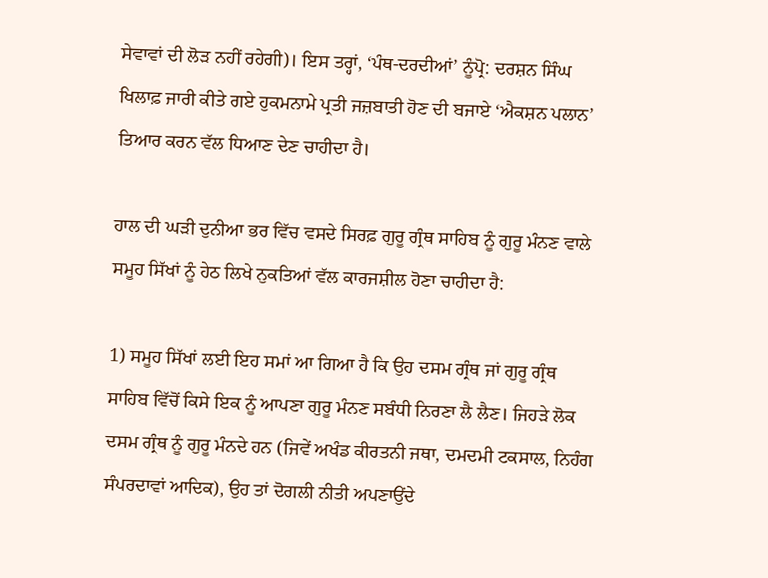ਸੇਵਾਵਾਂ ਦੀ ਲੋੜ ਨਹੀਂ ਰਹੇਗੀ)। ਇਸ ਤਰ੍ਹਾਂ, ‘ਪੰਥ-ਦਰਦੀਆਂ’ ਨੂੰਪ੍ਰੋ: ਦਰਸ਼ਨ ਸਿੰਘ ਖਿਲਾਫ਼ ਜਾਰੀ ਕੀਤੇ ਗਏ ਹੁਕਮਨਾਮੇ ਪ੍ਰਤੀ ਜਜ਼ਬਾਤੀ ਹੋਣ ਦੀ ਬਜਾਏ ‘ਐਕਸ਼ਨ ਪਲਾਨ’ ਤਿਆਰ ਕਰਨ ਵੱਲ ਧਿਆਣ ਦੇਣ ਚਾਹੀਦਾ ਹੈ।

ਹਾਲ ਦੀ ਘੜੀ ਦੁਨੀਆ ਭਰ ਵਿੱਚ ਵਸਦੇ ਸਿਰਫ਼ ਗੁਰੂ ਗ੍ਰੰਥ ਸਾਹਿਬ ਨੂੰ ਗੁਰੂ ਮੰਨਣ ਵਾਲੇ ਸਮੂਹ ਸਿੱਖਾਂ ਨੂੰ ਹੇਠ ਲਿਖੇ ਨੁਕਤਿਆਂ ਵੱਲ ਕਾਰਜਸ਼ੀਲ ਹੋਣਾ ਚਾਹੀਦਾ ਹੈ:

1) ਸਮੂਹ ਸਿੱਖਾਂ ਲਈ ਇਹ ਸਮਾਂ ਆ ਗਿਆ ਹੈ ਕਿ ਉਹ ਦਸਮ ਗ੍ਰੰਥ ਜਾਂ ਗੁਰੂ ਗ੍ਰੰਥ ਸਾਹਿਬ ਵਿੱਚੋਂ ਕਿਸੇ ਇਕ ਨੂੰ ਆਪਣਾ ਗੁਰੂ ਮੰਨਣ ਸਬੰਧੀ ਨਿਰਣਾ ਲੈ ਲੈਣ। ਜਿਹੜੇ ਲੋਕ ਦਸਮ ਗ੍ਰੰਥ ਨੂੰ ਗੁਰੂ ਮੰਨਦੇ ਹਨ (ਜਿਵੇਂ ਅਖੰਡ ਕੀਰਤਨੀ ਜਥਾ, ਦਮਦਮੀ ਟਕਸਾਲ, ਨਿਹੰਗ ਸੰਪਰਦਾਵਾਂ ਆਦਿਕ), ਉਹ ਤਾਂ ਦੋਗਲੀ ਨੀਤੀ ਅਪਣਾਉਂਦੇ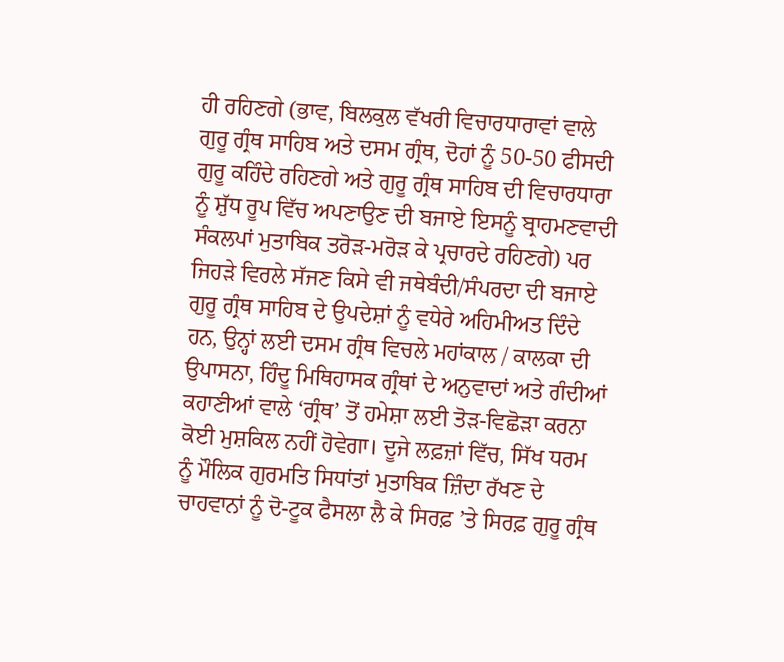ਹੀ ਰਹਿਣਗੇ (ਭਾਵ, ਬਿਲਕੁਲ ਵੱਖਰੀ ਵਿਚਾਰਧਾਰਾਵਾਂ ਵਾਲੇ ਗੁਰੂ ਗ੍ਰੰਥ ਸਾਹਿਬ ਅਤੇ ਦਸਮ ਗ੍ਰੰਥ, ਦੋਹਾਂ ਨੂੰ 50-50 ਫੀਸਦੀ ਗੁਰੂ ਕਹਿੰਦੇ ਰਹਿਣਗੇ ਅਤੇ ਗੁਰੂ ਗ੍ਰੰਥ ਸਾਹਿਬ ਦੀ ਵਿਚਾਰਧਾਰਾ ਨੂੰ ਸ਼ੁੱਧ ਰੂਪ ਵਿੱਚ ਅਪਣਾਉਣ ਦੀ ਬਜਾਏ ਇਸਨੂੰ ਬ੍ਰਾਹਮਣਵਾਦੀ ਸੰਕਲਪਾਂ ਮੁਤਾਬਿਕ ਤਰੋੜ-ਮਰੋੜ ਕੇ ਪ੍ਰਚਾਰਦੇ ਰਹਿਣਗੇ) ਪਰ ਜਿਹੜੇ ਵਿਰਲੇ ਸੱਜਣ ਕਿਸੇ ਵੀ ਜਥੇਬੰਦੀ/ਸੰਪਰਦਾ ਦੀ ਬਜਾਏ ਗੁਰੂ ਗ੍ਰੰਥ ਸਾਹਿਬ ਦੇ ਉਪਦੇਸ਼ਾਂ ਨੂੰ ਵਧੇਰੇ ਅਹਿਮੀਅਤ ਦਿੰਦੇ ਹਨ, ਉਨ੍ਹਾਂ ਲਈ ਦਸਮ ਗ੍ਰੰਥ ਵਿਚਲੇ ਮਹਾਂਕਾਲ / ਕਾਲਕਾ ਦੀ ਉਪਾਸਨਾ, ਹਿੰਦੂ ਮਿਥਿਹਾਸਕ ਗ੍ਰੰਥਾਂ ਦੇ ਅਨੁਵਾਦਾਂ ਅਤੇ ਗੰਦੀਆਂ ਕਹਾਣੀਆਂ ਵਾਲੇ ‘ਗ੍ਰੰਥ’ ਤੋਂ ਹਮੇਸ਼ਾ ਲਈ ਤੋੜ-ਵਿਛੋੜਾ ਕਰਨਾ ਕੋਈ ਮੁਸ਼ਕਿਲ ਨਹੀਂ ਹੋਵੇਗਾ। ਦੂਜੇ ਲਫ਼ਜ਼ਾਂ ਵਿੱਚ, ਸਿੱਖ ਧਰਮ ਨੂੰ ਮੌਲਿਕ ਗੁਰਮਤਿ ਸਿਧਾਂਤਾਂ ਮੁਤਾਬਿਕ ਜ਼ਿੰਦਾ ਰੱਖਣ ਦੇ ਚਾਹਵਾਨਾਂ ਨੂੰ ਦੋ-ਟੂਕ ਫੈਸਲਾ ਲੈ ਕੇ ਸਿਰਫ਼ ’ਤੇ ਸਿਰਫ਼ ਗੁਰੂ ਗ੍ਰੰਥ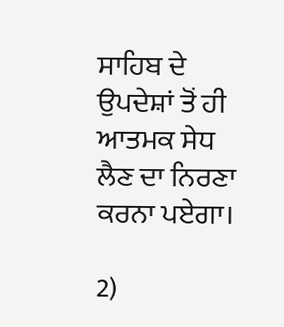ਸਾਹਿਬ ਦੇ ਉਪਦੇਸ਼ਾਂ ਤੋਂ ਹੀ ਆਤਮਕ ਸੇਧ ਲੈਣ ਦਾ ਨਿਰਣਾ ਕਰਨਾ ਪਏਗਾ।

2)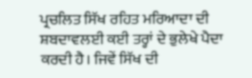ਪ੍ਰਚਲਿਤ ਸਿੱਖ ਰਹਿਤ ਮਰਿਆਦਾ ਦੀ ਸ਼ਬਦਾਵਲਈ ਕਈ ਤਰ੍ਹਾਂ ਦੇ ਭੁਲੇਖੇ ਪੈਦਾ ਕਰਦੀ ਹੈ। ਜਿਵੇਂ ਸਿੱਖ ਦੀ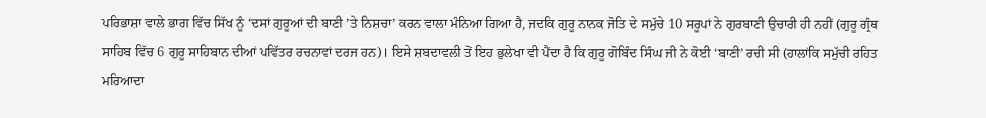ਪਰਿਭਾਸ਼ਾ ਵਾਲੇ ਭਾਗ ਵਿੱਚ ਸਿੱਖ ਨੂੰ ‘ਦਸਾਂ ਗੁਰੂਆਂ ਦੀ ਬਾਣੀ ’ਤੇ ਨਿਸ਼ਚਾ’ ਕਰਨ ਵਾਲਾ ਮੰਨਿਆ ਗਿਆ ਹੈ, ਜਦਕਿ ਗੁਰੂ ਨਾਨਕ ਜੋਤਿ ਦੇ ਸਮੁੱਚੇ 10 ਸਰੂਪਾਂ ਨੇ ਗੁਰਬਾਣੀ ਉਚਾਰੀ ਹੀ ਨਹੀਂ (ਗੁਰੂ ਗ੍ਰੰਥ ਸਾਹਿਬ ਵਿੱਚ 6 ਗੁਰੂ ਸਾਹਿਬਾਨ ਦੀਆਂ ਪਵਿੱਤਰ ਰਚਨਾਵਾਂ ਦਰਜ ਹਨ)। ਇਸੇ ਸ਼ਬਦਾਵਲੀ ਤੋਂ ਇਹ ਭੁਲੇਖਾ ਵੀ ਪੈਂਦਾ ਹੈ ਕਿ ਗੁਰੂ ਗੋਬਿੰਦ ਸਿੰਘ ਜੀ ਨੇ ਕੋਈ ‘ਬਾਣੀ’ ਰਚੀ ਸੀ (ਹਾਲਾਂਕਿ ਸਮੁੱਚੀ ਰਹਿਤ ਮਰਿਆਦਾ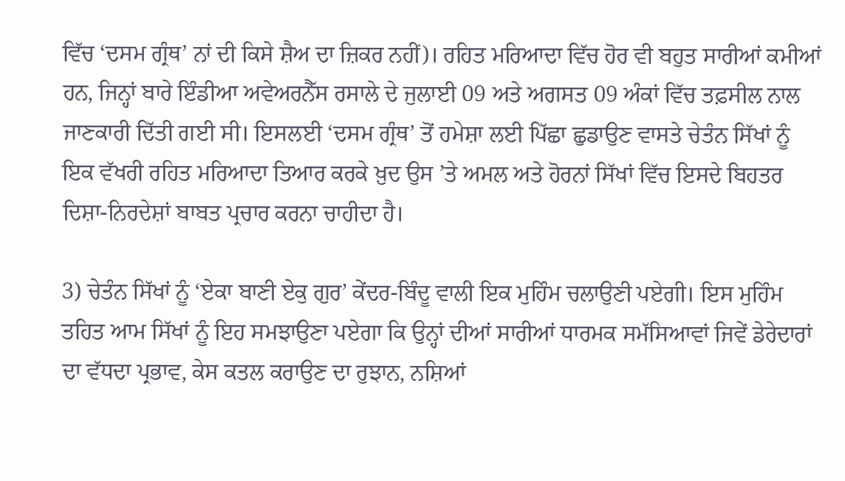ਵਿੱਚ ‘ਦਸਮ ਗ੍ਰੰਥ’ ਨਾਂ ਦੀ ਕਿਸੇ ਸ਼ੈਅ ਦਾ ਜ਼ਿਕਰ ਨਹੀਂ)। ਰਹਿਤ ਮਰਿਆਦਾ ਵਿੱਚ ਹੋਰ ਵੀ ਬਹੁਤ ਸਾਰੀਆਂ ਕਮੀਆਂ ਹਨ, ਜਿਨ੍ਹਾਂ ਬਾਰੇ ਇੰਡੀਆ ਅਵੇਅਰਨੈੱਸ ਰਸਾਲੇ ਦੇ ਜੁਲਾਈ 09 ਅਤੇ ਅਗਸਤ 09 ਅੰਕਾਂ ਵਿੱਚ ਤਫ਼ਸੀਲ ਨਾਲ ਜਾਣਕਾਰੀ ਦਿੱਤੀ ਗਈ ਸੀ। ਇਸਲਈ ‘ਦਸਮ ਗ੍ਰੰਥ’ ਤੋਂ ਹਮੇਸ਼ਾ ਲਈ ਪਿੱਛਾ ਛੁਡਾਉਣ ਵਾਸਤੇ ਚੇਤੰਨ ਸਿੱਖਾਂ ਨੂੰ ਇਕ ਵੱਖਰੀ ਰਹਿਤ ਮਰਿਆਦਾ ਤਿਆਰ ਕਰਕੇ ਖ਼ੁਦ ਉਸ ’ਤੇ ਅਮਲ ਅਤੇ ਹੋਰਨਾਂ ਸਿੱਖਾਂ ਵਿੱਚ ਇਸਦੇ ਬਿਹਤਰ ਦਿਸ਼ਾ-ਨਿਰਦੇਸ਼ਾਂ ਬਾਬਤ ਪ੍ਰਚਾਰ ਕਰਨਾ ਚਾਹੀਦਾ ਹੈ।

3) ਚੇਤੰਨ ਸਿੱਖਾਂ ਨੂੰ ‘ਏਕਾ ਬਾਣੀ ਏਕੁ ਗੁਰ’ ਕੇਂਦਰ-ਬਿੰਦੂ ਵਾਲੀ ਇਕ ਮੁਹਿੰਮ ਚਲਾਉਣੀ ਪਏਗੀ। ਇਸ ਮੁਹਿੰਮ ਤਹਿਤ ਆਮ ਸਿੱਖਾਂ ਨੂੰ ਇਹ ਸਮਝਾਉਣਾ ਪਏਗਾ ਕਿ ਉਨ੍ਹਾਂ ਦੀਆਂ ਸਾਰੀਆਂ ਧਾਰਮਕ ਸਮੱਸਿਆਵਾਂ ਜਿਵੇਂ ਡੇਰੇਦਾਰਾਂ ਦਾ ਵੱਧਦਾ ਪ੍ਰਭਾਵ, ਕੇਸ ਕਤਲ ਕਰਾਉਣ ਦਾ ਰੁਝਾਨ, ਨਸ਼ਿਆਂ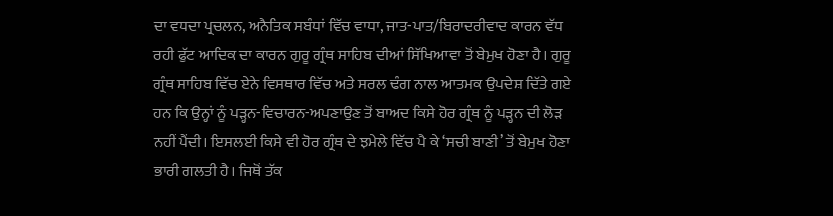ਦਾ ਵਧਦਾ ਪ੍ਰਚਲਨ, ਅਨੈਤਿਕ ਸਬੰਧਾਂ ਵਿੱਚ ਵਾਧਾ, ਜਾਤ-ਪਾਤ/ਬਿਰਾਦਰੀਵਾਦ ਕਾਰਨ ਵੱਧ ਰਹੀ ਫੁੱਟ ਆਦਿਕ ਦਾ ਕਾਰਨ ਗੁਰੂ ਗ੍ਰੰਥ ਸਾਹਿਬ ਦੀਆਂ ਸਿੱਖਿਆਵਾ ਤੋਂ ਬੇਮੁਖ ਹੋਣਾ ਹੈ। ਗੁਰੂ ਗ੍ਰੰਥ ਸਾਹਿਬ ਵਿੱਚ ਏਨੇ ਵਿਸਥਾਰ ਵਿੱਚ ਅਤੇ ਸਰਲ ਢੰਗ ਨਾਲ ਆਤਮਕ ਉਪਦੇਸ਼ ਦਿੱਤੇ ਗਏ ਹਨ ਕਿ ਉਨ੍ਹਾਂ ਨੂੰ ਪੜ੍ਹਨ-ਵਿਚਾਰਨ-ਅਪਣਾਉਣ ਤੋਂ ਬਾਅਦ ਕਿਸੇ ਹੋਰ ਗ੍ਰੰਥ ਨੂੰ ਪੜ੍ਹਨ ਦੀ ਲੋੜ ਨਹੀਂ ਪੈਂਦੀ। ਇਸਲਈ ਕਿਸੇ ਵੀ ਹੋਰ ਗ੍ਰੰਥ ਦੇ ਝਮੇਲੇ ਵਿੱਚ ਪੈ ਕੇ ‘ਸਚੀ ਬਾਣੀ’ ਤੋਂ ਬੇਮੁਖ ਹੋਣਾ ਭਾਰੀ ਗਲਤੀ ਹੈ। ਜਿਥੋਂ ਤੱਕ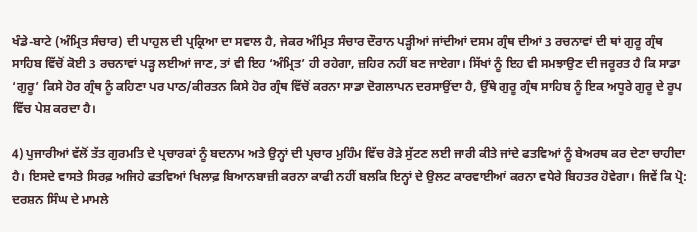ਖੰਡੇ-ਬਾਟੇ (ਅੰਮ੍ਰਿਤ ਸੰਚਾਰ) ਦੀ ਪਾਹੁਲ ਦੀ ਪ੍ਰਕ੍ਰਿਆ ਦਾ ਸਵਾਲ ਹੈ, ਜੇਕਰ ਅੰਮ੍ਰਿਤ ਸੰਚਾਰ ਦੌਰਾਨ ਪੜ੍ਹੀਆਂ ਜਾਂਦੀਆਂ ਦਸਮ ਗ੍ਰੰਥ ਦੀਆਂ 3 ਰਚਨਾਵਾਂ ਦੀ ਥਾਂ ਗੁਰੂ ਗ੍ਰੰਥ ਸਾਹਿਬ ਵਿੱਚੋਂ ਕੋਈ 3 ਰਚਨਾਵਾਂ ਪੜ੍ਹ ਲਈਆਂ ਜਾਣ, ਤਾਂ ਵੀ ਇਹ ‘ਅੰਮ੍ਰਿਤ’ ਹੀ ਰਹੇਗਾ, ਜ਼ਹਿਰ ਨਹੀਂ ਬਣ ਜਾਏਗਾ। ਸਿੱਖਾਂ ਨੂੰ ਇਹ ਵੀ ਸਮਝਾਉਣ ਦੀ ਜਰੂਰਤ ਹੈ ਕਿ ਸਾਡਾ ‘ਗੁਰੂ’ ਕਿਸੇ ਹੋਰ ਗ੍ਰੰਥ ਨੂੰ ਕਹਿਣਾ ਪਰ ਪਾਠ/ਕੀਰਤਨ ਕਿਸੇ ਹੋਰ ਗ੍ਰੰਥ ਵਿੱਚੋਂ ਕਰਨਾ ਸਾਡਾ ਦੋਗਲਾਪਨ ਦਰਸਾਉਂਦਾ ਹੈ, ਉੱਥੇ ਗੁਰੂ ਗ੍ਰੰਥ ਸਾਹਿਬ ਨੂੰ ਇਕ ਅਧੂਰੇ ਗੁਰੂ ਦੇ ਰੂਪ ਵਿੱਚ ਪੇਸ਼ ਕਰਦਾ ਹੈ।

4) ਪੁਜਾਰੀਆਂ ਵੱਲੋਂ ਤੱਤ ਗੁਰਮਤਿ ਦੇ ਪ੍ਰਚਾਰਕਾਂ ਨੂੰ ਬਦਨਾਮ ਅਤੇ ਉਨ੍ਹਾਂ ਦੀ ਪ੍ਰਚਾਰ ਮੁਹਿੰਮ ਵਿੱਚ ਰੋੜੇ ਸੁੱਟਣ ਲਈ ਜਾਰੀ ਕੀਤੇ ਜਾਂਦੇ ਫਤਵਿਆਂ ਨੂੰ ਬੇਅਰਥ ਕਰ ਦੇਣਾ ਚਾਹੀਦਾ ਹੈ। ਇਸਦੇ ਵਾਸਤੇ ਸਿਰਫ਼ ਅਜਿਹੇ ਫਤਵਿਆਂ ਖਿਲਾਫ਼ ਬਿਆਨਬਾਜ਼ੀ ਕਰਨਾ ਕਾਫੀ ਨਹੀਂ ਬਲਕਿ ਇਨ੍ਹਾਂ ਦੇ ਉਲਟ ਕਾਰਵਾਈਆਂ ਕਰਨਾ ਵਧੇਰੇ ਬਿਹਤਰ ਹੋਵੇਗਾ। ਜਿਵੇਂ ਕਿ ਪ੍ਰੋ: ਦਰਸ਼ਨ ਸਿੰਘ ਦੇ ਮਾਮਲੇ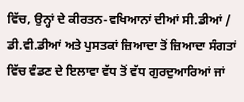ਵਿੱਚ, ਉਨ੍ਹਾਂ ਦੇ ਕੀਰਤਨ-ਵਖਿਆਨਾਂ ਦੀਆਂ ਸੀ.ਡੀਆਂ / ਡੀ.ਵੀ.ਡੀਆਂ ਅਤੇ ਪੁਸਤਕਾਂ ਜ਼ਿਆਦਾ ਤੋਂ ਜ਼ਿਆਦਾ ਸੰਗਤਾਂ ਵਿੱਚ ਵੰਡਣ ਦੇ ਇਲਾਵਾ ਵੱਧ ਤੋਂ ਵੱਧ ਗੁਰਦੁਆਰਿਆਂ ਜਾਂ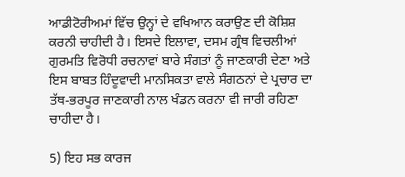ਆਡੀਟੋਰੀਅਮਾਂ ਵਿੱਚ ਉਨ੍ਹਾਂ ਦੇ ਵਖਿਆਨ ਕਰਾਉਣ ਦੀ ਕੋਸ਼ਿਸ਼ ਕਰਨੀ ਚਾਹੀਦੀ ਹੈ। ਇਸਦੇ ਇਲਾਵਾ, ਦਸਮ ਗ੍ਰੰਥ ਵਿਚਲੀਆਂ ਗੁਰਮਤਿ ਵਿਰੋਧੀ ਰਚਨਾਵਾਂ ਬਾਰੇ ਸੰਗਤਾਂ ਨੂੰ ਜਾਣਕਾਰੀ ਦੇਣਾ ਅਤੇ ਇਸ ਬਾਬਤ ਹਿੰਦੂਵਾਦੀ ਮਾਨਸਿਕਤਾ ਵਾਲੇ ਸੰਗਠਨਾਂ ਦੇ ਪ੍ਰਚਾਰ ਦਾ ਤੱਥ-ਭਰਪੂਰ ਜਾਣਕਾਰੀ ਨਾਲ ਖੰਡਨ ਕਰਨਾ ਵੀ ਜਾਰੀ ਰਹਿਣਾ ਚਾਹੀਦਾ ਹੈ।

5) ਇਹ ਸਭ ਕਾਰਜ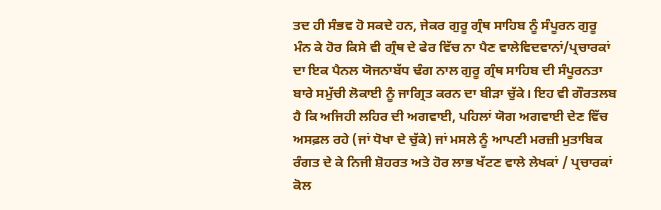ਤਦ ਹੀ ਸੰਭਵ ਹੋ ਸਕਦੇ ਹਨ, ਜੇਕਰ ਗੁਰੂ ਗ੍ਰੰਥ ਸਾਹਿਬ ਨੂੰ ਸੰਪੂਰਨ ਗੁਰੂ ਮੰਨ ਕੇ ਹੋਰ ਕਿਸੇ ਵੀ ਗ੍ਰੰਥ ਦੇ ਫੇਰ ਵਿੱਚ ਨਾ ਪੈਣ ਵਾਲੇਵਿਦਵਾਨਾਂ/ਪ੍ਰਚਾਰਕਾਂ ਦਾ ਇਕ ਪੈਨਲ ਯੋਜਨਾਬੱਧ ਢੰਗ ਨਾਲ ਗੁਰੂ ਗ੍ਰੰਥ ਸਾਹਿਬ ਦੀ ਸੰਪੂਰਨਤਾ ਬਾਰੇ ਸਮੁੱਚੀ ਲੋਕਾਈ ਨੂੰ ਜਾਗ੍ਰਿਤ ਕਰਨ ਦਾ ਬੀੜਾ ਚੁੱਕੇ। ਇਹ ਵੀ ਗੌਰਤਲਬ ਹੈ ਕਿ ਅਜਿਹੀ ਲਹਿਰ ਦੀ ਅਗਵਾਈ, ਪਹਿਲਾਂ ਯੋਗ ਅਗਵਾਈ ਦੇਣ ਵਿੱਚ ਅਸਫ਼ਲ ਰਹੇ (ਜਾਂ ਧੋਖਾ ਦੇ ਚੁੱਕੇ) ਜਾਂ ਮਸਲੇ ਨੂੰ ਆਪਣੀ ਮਰਜ਼ੀ ਮੁਤਾਬਿਕ ਰੰਗਤ ਦੇ ਕੇ ਨਿਜੀ ਸ਼ੋਹਰਤ ਅਤੇ ਹੋਰ ਲਾਭ ਖੱਟਣ ਵਾਲੇ ਲੇਖਕਾਂ / ਪ੍ਰਚਾਰਕਾਂ ਕੋਲ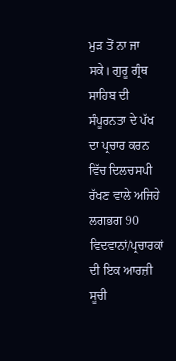ਮੁੜ ਤੋਂ ਨਾ ਜਾ ਸਕੇ। ਗੁਰੂ ਗ੍ਰੰਥ ਸਾਹਿਬ ਦੀ ਸੰਪੂਰਨਤਾ ਦੇ ਪੱਖ ਦਾ ਪ੍ਰਚਾਰ ਕਰਨ ਵਿੱਚ ਦਿਲਚਸਪੀ ਰੱਖਣ ਵਾਲੇ ਅਜਿਹੇ ਲਗਭਗ 90 ਵਿਦਵਾਨਾਂ/ਪ੍ਰਚਾਰਕਾਂ ਦੀ ਇਕ ਆਰਜ਼ੀ ਸੂਚੀ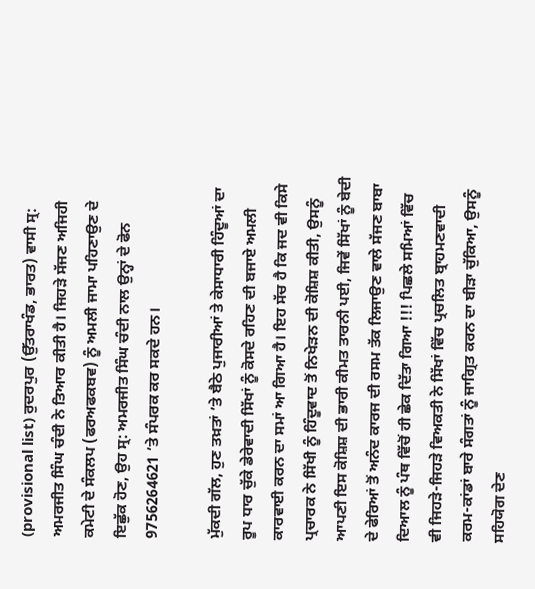(provisional list) ਰੁਦਰਪੁਰ (ਉੱਤਰਾਖੰਡ, ਭਾਰਤ) ਵਾਸੀ ਸ੍ਰ: ਅਮਰਜੀਤ ਸਿੰਘ ਚੰਦੀ ਨੇ ਤਿਆਰ ਕੀਤੀ ਹੈ। ਜਿਹੜੇ ਸੱਜਣ ਅਜਿਹੀ ਕਮੇਟੀ ਦੇ ਸੰਕਲਪ (ਫਰਅਫਕਬਵ) ਨੂੰ ਅਮਲੀ ਜਾਮਾ ਪਹਿਣਾਉਣ ਦੇ ਇਛੁੱਕ ਹੋਣ, ਉਹ ਸ੍ਰ: ਅਮਰਜੀਤ ਸਿੰਘ ਚੰਦੀ ਨਾਲ ਉਨ੍ਹਾਂ ਦੇ ਫੋਨ 9756264621 ’ਤੇ ਸੰਪਰਕ ਕਰ ਸਕਦੇ ਹਨ।

ਮੁੱਕਦੀ ਗੱਲ, ਹੁਣ ਤਖ਼ਤਾਂ ’ਤੇ ਬੈਠੇ ਪੁਜਾਰੀਆਂ ਤੇ ਕੇਸਾਧਾਰੀ ਹਿੰਦੂਆਂ ਦਾ ਰੂਪ ਧਾਰ ਚੁੱਕੇ ਡੇਰੇਵਾਦੀ ਸਿੱਖਾਂ ਨੂੰ ਕੋਸਦੇ ਰਹਿਣ ਦੀ ਬਜਾਏ ਅਮਲੀ ਕਾਰਵਾਈ ਕਰਨ ਦਾ ਸਮਾਂ ਆ ਗਿਆ ਹੈ। ਇਹ ਸੱਚ ਹੈ ਕਿ ਜਦ ਵੀ ਕਿਸੇ ਪ੍ਰਚਾਰਕ ਨੇ ਸਿੱਖੀ ਨੂੰ ਹਿੰਦੂਵਾਦ ਤੋਂ ਨਿਖੇੜਨ ਦੀ ਕੋਸ਼ਿਸ਼ ਕੀਤੀ, ਉਸਨੂੰ ਆਪਣੀ ਇਸ ਕੋਸ਼ਿਸ਼ ਦੀ ਭਾਰੀ ਕੀਮਤ ਤਾਰਨੀ ਪਈ, ਜਿਵੇਂ ਸਿੱਖਾਂ ਨੂੰ ਬੇਦੀ ਦੇ ਫੇਰਿਆਂ ਤੋਂ ਅਨੰਦ ਕਾਰਜ ਦੀ ਰਸਮ ਤੱਕ ਲਿਜਾਉਣ ਵਾਲੇ ਸੱਜਣ ਬਾਬਾ ਦਿਆਲ ਨੂੰ ਪੰਥ ਵਿੱਚੋਂ ਹੀ ਛੇਕ ਦਿੱਤਾ ਗਿਆ !!! ਪਿਛਲੇ ਸਮਿਆਂ ਵਿੱਚ ਵੀ ਜਿਹੜੇ-ਜਿਹੜੇ ਵਿਅਕਤੀ ਨੇ ਸਿੱਖਾਂ ਵਿੱਚ ਪ੍ਰਚਲਿਤ ਬ੍ਰਾਹਮਣਵਾਦੀ ਕਰਮ-ਕਾਂਡਾਂ ਬਾਰੇ ਸੰਗਤਾਂ ਨੂੰ ਜਾਗ੍ਰਿਤ ਕਰਨ ਦਾ ਬੀੜਾ ਚੁੱਕਿਆ, ਉਸਨੂੰ ਸਹਿਯੋਗ ਦੇਣ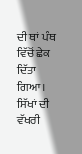ਦੀ ਥਾਂ ਪੰਥ ਵਿੱਚੋਂ ਛੇਕ ਦਿੱਤਾ ਗਿਆ। ਸਿੱਖਾਂ ਦੀ ਵੱਖਰੀ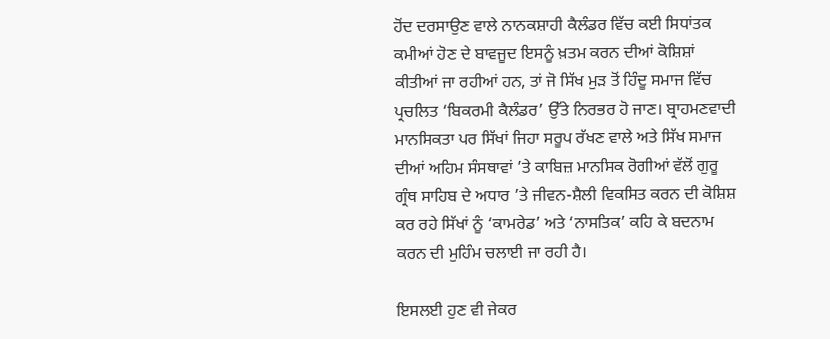ਹੋਂਦ ਦਰਸਾਉਣ ਵਾਲੇ ਨਾਨਕਸ਼ਾਹੀ ਕੈਲੰਡਰ ਵਿੱਚ ਕਈ ਸਿਧਾਂਤਕ ਕਮੀਆਂ ਹੋਣ ਦੇ ਬਾਵਜੂਦ ਇਸਨੂੰ ਖ਼ਤਮ ਕਰਨ ਦੀਆਂ ਕੋਸ਼ਿਸ਼ਾਂ ਕੀਤੀਆਂ ਜਾ ਰਹੀਆਂ ਹਨ, ਤਾਂ ਜੋ ਸਿੱਖ ਮੁੜ ਤੋਂ ਹਿੰਦੂ ਸਮਾਜ ਵਿੱਚ ਪ੍ਰਚਲਿਤ ‘ਬਿਕਰਮੀ ਕੈਲੰਡਰ’ ਉੱਤੇ ਨਿਰਭਰ ਹੋ ਜਾਣ। ਬ੍ਰਾਹਮਣਵਾਦੀ ਮਾਨਸਿਕਤਾ ਪਰ ਸਿੱਖਾਂ ਜਿਹਾ ਸਰੂਪ ਰੱਖਣ ਵਾਲੇ ਅਤੇ ਸਿੱਖ ਸਮਾਜ ਦੀਆਂ ਅਹਿਮ ਸੰਸਥਾਵਾਂ ’ਤੇ ਕਾਬਿਜ਼ ਮਾਨਸਿਕ ਰੋਗੀਆਂ ਵੱਲੋਂ ਗੁਰੂ ਗ੍ਰੰਥ ਸਾਹਿਬ ਦੇ ਅਧਾਰ ’ਤੇ ਜੀਵਨ-ਸ਼ੈਲੀ ਵਿਕਸਿਤ ਕਰਨ ਦੀ ਕੋਸ਼ਿਸ਼ ਕਰ ਰਹੇ ਸਿੱਖਾਂ ਨੂੰ ‘ਕਾਮਰੇਡ’ ਅਤੇ ‘ਨਾਸਤਿਕ’ ਕਹਿ ਕੇ ਬਦਨਾਮ ਕਰਨ ਦੀ ਮੁਹਿੰਮ ਚਲਾਈ ਜਾ ਰਹੀ ਹੈ।

ਇਸਲਈ ਹੁਣ ਵੀ ਜੇਕਰ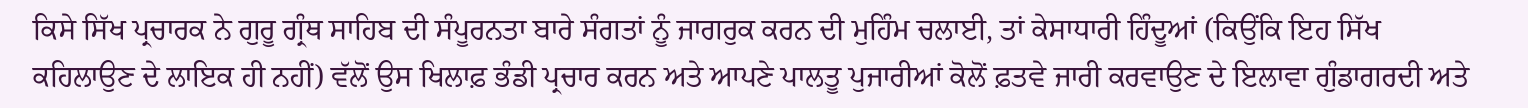ਕਿਸੇ ਸਿੱਖ ਪ੍ਰਚਾਰਕ ਨੇ ਗੁਰੂ ਗ੍ਰੰਥ ਸਾਹਿਬ ਦੀ ਸੰਪੂਰਨਤਾ ਬਾਰੇ ਸੰਗਤਾਂ ਨੂੰ ਜਾਗਰੁਕ ਕਰਨ ਦੀ ਮੁਹਿੰਮ ਚਲਾਈ, ਤਾਂ ਕੇਸਾਧਾਰੀ ਹਿੰਦੂਆਂ (ਕਿਉਂਕਿ ਇਹ ਸਿੱਖ ਕਹਿਲਾਉਣ ਦੇ ਲਾਇਕ ਹੀ ਨਹੀਂ) ਵੱਲੋਂ ਉਸ ਖਿਲਾਫ਼ ਭੰਡੀ ਪ੍ਰਚਾਰ ਕਰਨ ਅਤੇ ਆਪਣੇ ਪਾਲਤੂ ਪੁਜਾਰੀਆਂ ਕੋਲੋਂ ਫ਼ਤਵੇ ਜਾਰੀ ਕਰਵਾਉਣ ਦੇ ਇਲਾਵਾ ਗੁੰਡਾਗਰਦੀ ਅਤੇ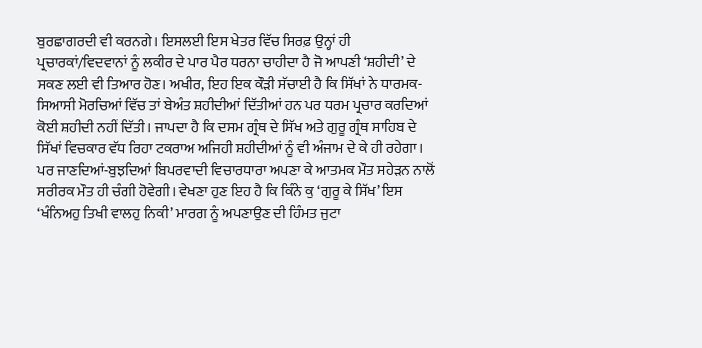ਬੁਰਛਾਗਰਦੀ ਵੀ ਕਰਨਗੇ। ਇਸਲਈ ਇਸ ਖੇਤਰ ਵਿੱਚ ਸਿਰਫ਼ ਉਨ੍ਹਾਂ ਹੀ ਪ੍ਰਚਾਰਕਾਂ/ਵਿਦਵਾਨਾਂ ਨੂੰ ਲਕੀਰ ਦੇ ਪਾਰ ਪੈਰ ਧਰਨਾ ਚਾਹੀਦਾ ਹੈ ਜੋ ਆਪਣੀ ‘ਸ਼ਹੀਦੀ’ ਦੇ ਸਕਣ ਲਈ ਵੀ ਤਿਆਰ ਹੋਣ। ਅਖੀਰ, ਇਹ ਇਕ ਕੌੜੀ ਸੱਚਾਈ ਹੈ ਕਿ ਸਿੱਖਾਂ ਨੇ ਧਾਰਮਕ-ਸਿਆਸੀ ਮੋਰਚਿਆਂ ਵਿੱਚ ਤਾਂ ਬੇਅੰਤ ਸ਼ਹੀਦੀਆਂ ਦਿੱਤੀਆਂ ਹਨ ਪਰ ਧਰਮ ਪ੍ਰਚਾਰ ਕਰਦਿਆਂ ਕੋਈ ਸ਼ਹੀਦੀ ਨਹੀਂ ਦਿੱਤੀ। ਜਾਪਦਾ ਹੈ ਕਿ ਦਸਮ ਗ੍ਰੰਥ ਦੇ ਸਿੱਖ ਅਤੇ ਗੁਰੂ ਗ੍ਰੰਥ ਸਾਹਿਬ ਦੇ ਸਿੱਖਾਂ ਵਿਚਕਾਰ ਵੱਧ ਰਿਹਾ ਟਕਰਾਅ ਅਜਿਹੀ ਸ਼ਹੀਦੀਆਂ ਨੂੰ ਵੀ ਅੰਜਾਮ ਦੇ ਕੇ ਹੀ ਰਹੇਗਾ। ਪਰ ਜਾਣਦਿਆਂ-ਬੁਝਦਿਆਂ ਬਿਪਰਵਾਦੀ ਵਿਚਾਰਧਾਰਾ ਅਪਣਾ ਕੇ ਆਤਮਕ ਮੌਤ ਸਹੇੜਨ ਨਾਲੋਂ ਸਰੀਰਕ ਮੌਤ ਹੀ ਚੰਗੀ ਹੋਵੇਗੀ। ਵੇਖਣਾ ਹੁਣ ਇਹ ਹੈ ਕਿ ਕਿੰਨੇ ਕੁ ‘ਗੁਰੂ ਕੇ ਸਿੱਖ’ ਇਸ ‘ਖੰਨਿਅਹੁ ਤਿਖੀ ਵਾਲਹੁ ਨਿਕੀ’ ਮਾਰਗ ਨੂੰ ਅਪਣਾਉਣ ਦੀ ਹਿੰਮਤ ਜੁਟਾ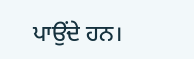ਪਾਉਂਦੇ ਹਨ।